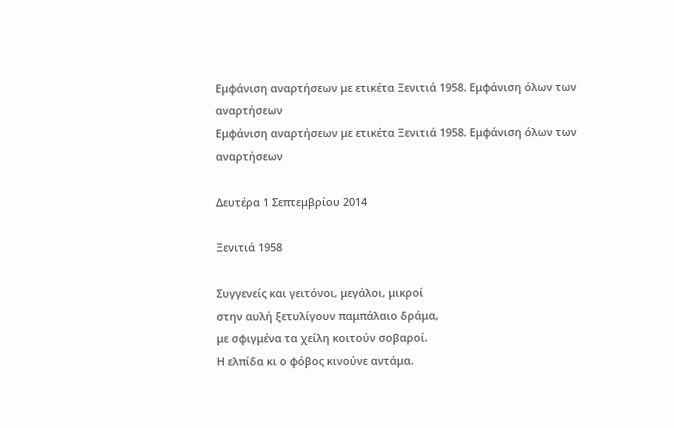Εμφάνιση αναρτήσεων με ετικέτα Ξενιτιά 1958. Εμφάνιση όλων των αναρτήσεων
Εμφάνιση αναρτήσεων με ετικέτα Ξενιτιά 1958. Εμφάνιση όλων των αναρτήσεων

Δευτέρα 1 Σεπτεμβρίου 2014

Ξενιτιά 1958

Συγγενείς και γειτόνοι, μεγάλοι, μικροί
στην αυλή ξετυλίγουν παμπάλαιο δράμα,
με σφιγμένα τα χείλη κοιτούν σοβαροί.
Η ελπίδα κι ο φόβος κινούνε αντάμα.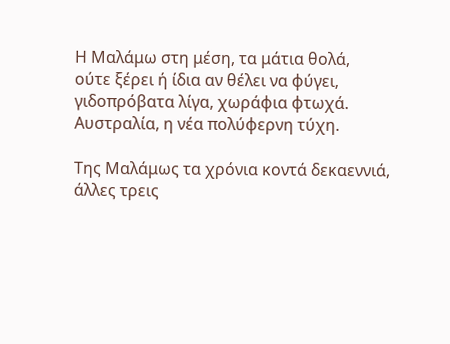Η Μαλάμω στη μέση, τα μάτια θολά,
ούτε ξέρει ή ίδια αν θέλει να φύγει,
γιδοπρόβατα λίγα, χωράφια φτωχά.
Αυστραλία, η νέα πολύφερνη τύχη.

Της Μαλάμως τα χρόνια κοντά δεκαεννιά,
άλλες τρεις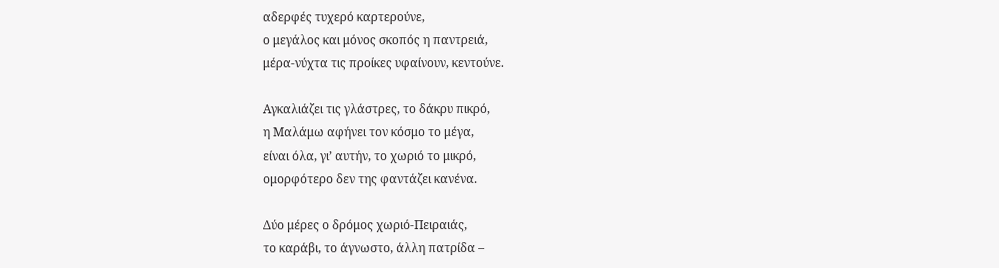αδερφές τυχερό καρτερούνε,
ο μεγάλος και μόνος σκοπός η παντρειά,
μέρα-νύχτα τις προίκες υφαίνουν, κεντούνε.

Αγκαλιάζει τις γλάστρες, το δάκρυ πικρό,
η Μαλάμω αφήνει τον κόσμο το μέγα,
είναι όλα, γι’ αυτήν, το χωριό το μικρό,
ομορφότερο δεν της φαντάζει κανένα.

Δύο μέρες ο δρόμος χωριό-Πειραιάς,
το καράβι, το άγνωστο, άλλη πατρίδα –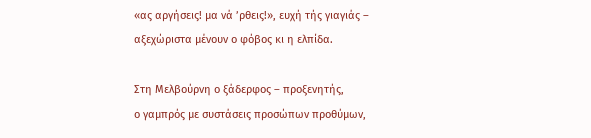«ας αργήσεις! μα νά ’ρθεις!», ευχή τής γιαγιάς –
αξεχώριστα μένουν ο φόβος κι η ελπίδα.

Στη Μελβούρνη ο ξάδερφος – προξενητής,
ο γαμπρός με συστάσεις προσώπων προθύμων,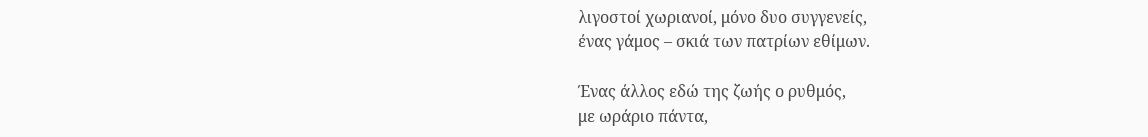λιγοστοί χωριανοί, μόνο δυο συγγενείς,
ένας γάμος – σκιά των πατρίων εθίμων.

Ένας άλλος εδώ της ζωής ο ρυθμός,
με ωράριο πάντα,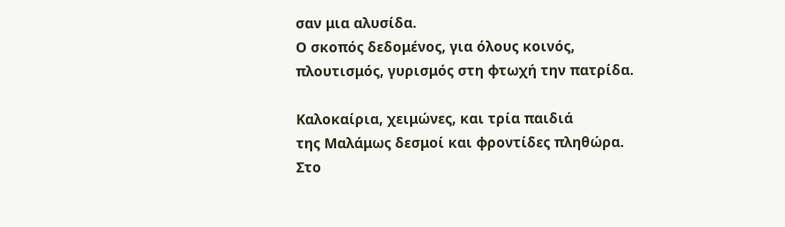σαν μια αλυσίδα.
Ο σκοπός δεδομένος, για όλους κοινός,
πλουτισμός, γυρισμός στη φτωχή την πατρίδα.

Καλοκαίρια, χειμώνες, και τρία παιδιά
της Μαλάμως δεσμοί και φροντίδες πληθώρα.
Στο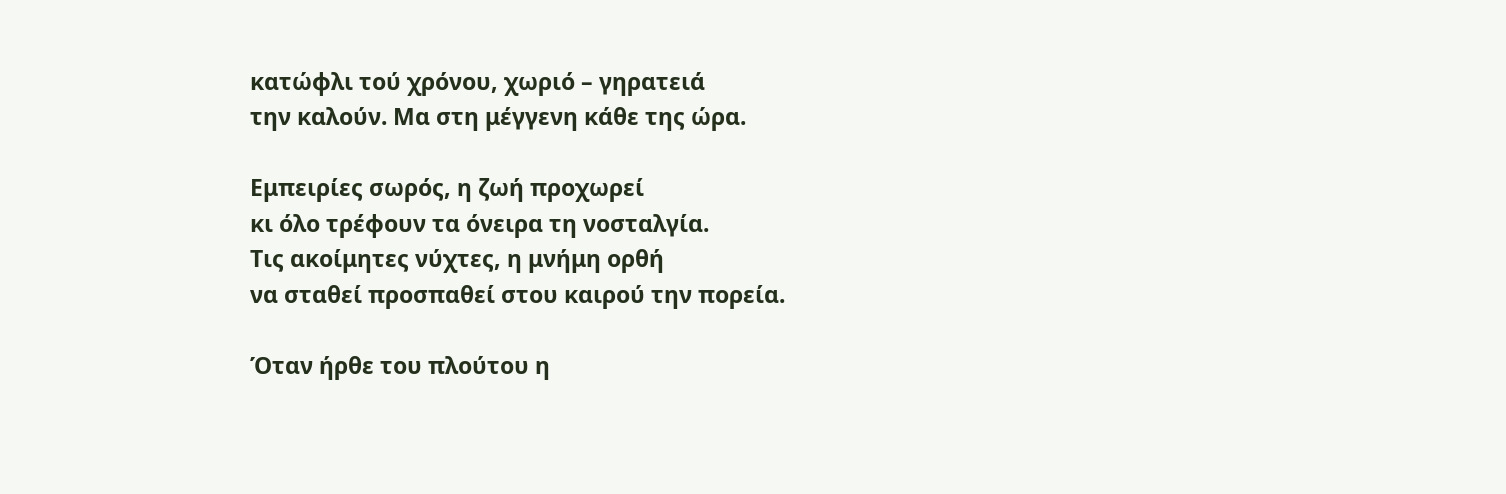κατώφλι τού χρόνου, χωριό – γηρατειά
την καλούν. Μα στη μέγγενη κάθε της ώρα.

Εμπειρίες σωρός, η ζωή προχωρεί
κι όλο τρέφουν τα όνειρα τη νοσταλγία.
Τις ακοίμητες νύχτες, η μνήμη ορθή
να σταθεί προσπαθεί στου καιρού την πορεία.

Όταν ήρθε του πλούτου η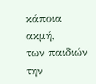κάποια ακμή,
των παιδιών την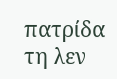πατρίδα τη λεν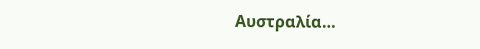Αυστραλία…